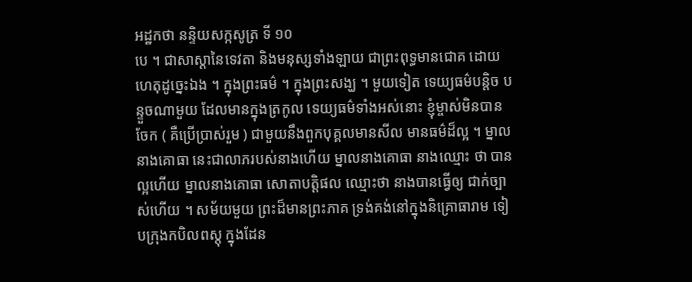អដ្ឋកថា នន្ទិយសក្កសូត្រ ទី ១០
បេ ។ ជាសាស្តានៃទេវតា និងមនុស្សទាំងឡាយ ជាព្រះពុទ្ធមានជោគ ដោយ ហេតុដូច្នេះឯង ។ ក្នុងព្រះធម៌ ។ ក្នុងព្រះសង្ឃ ។ មួយទៀត ទេយ្យធម៌បន្តិច បន្ទួចណាមួយ ដែលមានក្នុងត្រកូល ទេយ្យធម៌ទាំងអស់នោះ ខ្ញុំម្ចាស់មិនបាន ចែក ( គឺប្រើប្រាស់រួម ) ជាមួយនឹងពួកបុគ្គលមានសីល មានធម៌ដ៏ល្អ ។ ម្នាលនាងគោធា នេះជាលាភរបស់នាងហើយ ម្នាលនាងគោធា នាងឈ្មោះ ថា បានល្អហើយ ម្នាលនាងគោធា សោតាបត្តិផល ឈ្មោះថា នាងបានធ្វើឲ្យ ជាក់ច្បាស់ហើយ ។ សម័យមួយ ព្រះដ៏មានព្រះភាគ ទ្រង់គង់នៅក្នុងនិគ្រោធារាម ទៀបក្រុងកបិលពស្តុ ក្នុងដែន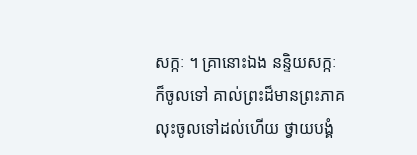សក្កៈ ។ គ្រានោះឯង នន្ទិយសក្កៈ ក៏ចូលទៅ គាល់ព្រះដ៏មានព្រះភាគ លុះចូលទៅដល់ហើយ ថ្វាយបង្គំ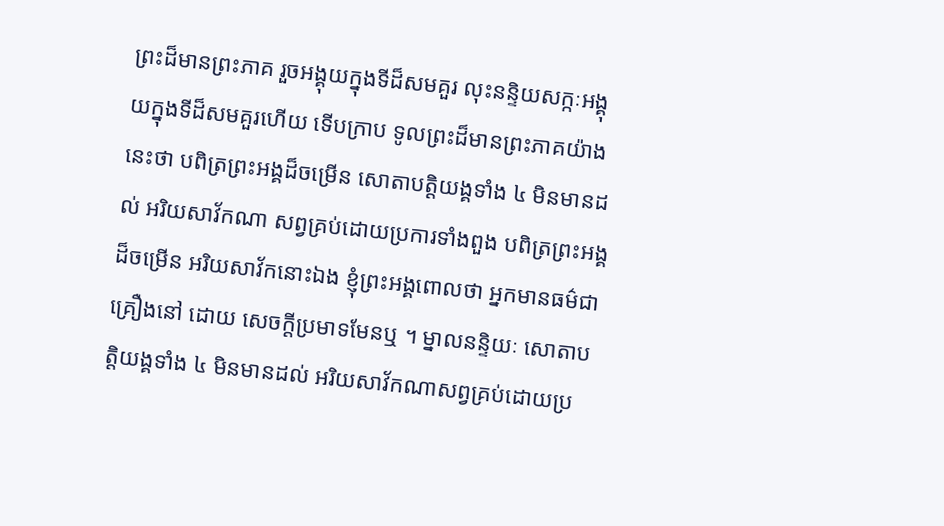ព្រះដ៏មានព្រះភាគ រួចអង្គុយក្នុងទីដ៏សមគួរ លុះនន្ទិយសក្កៈអង្គុយក្នុងទីដ៏សមគួរហើយ ទើបក្រាប ទូលព្រះដ៏មានព្រះភាគយ៉ាងនេះថា បពិត្រព្រះអង្គដ៏ចម្រើន សោតាបត្តិយង្គទាំង ៤ មិនមានដល់ អរិយសាវ័កណា សព្វគ្រប់ដោយប្រការទាំងពួង បពិត្រព្រះអង្គដ៏ចម្រើន អរិយសាវ័កនោះឯង ខ្ញុំព្រះអង្គពោលថា អ្នកមានធម៌ជាគ្រឿងនៅ ដោយ សេចក្តីប្រមាទមែនឬ ។ ម្នាលនន្ទិយៈ សោតាបត្តិយង្គទាំង ៤ មិនមានដល់ អរិយសាវ័កណាសព្វគ្រប់ដោយប្រ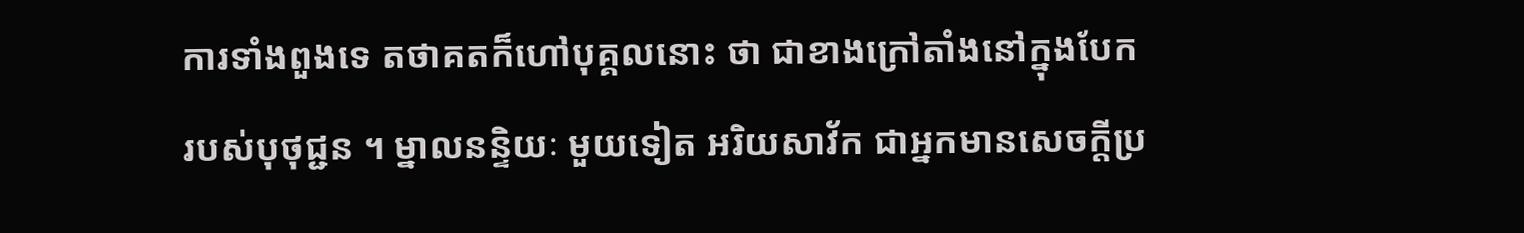ការទាំងពួងទេ តថាគតក៏ហៅបុគ្គលនោះ ថា ជាខាងក្រៅតាំងនៅក្នុងបែករបស់បុថុជ្ជន ។ ម្នាលនន្ទិយៈ មួយទៀត អរិយសាវ័ក ជាអ្នកមានសេចក្តីប្រ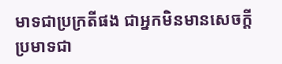មាទជាប្រក្រតីផង ជាអ្នកមិនមានសេចក្តី ប្រមាទជា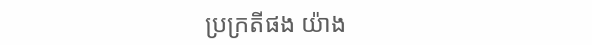ប្រក្រតីផង យ៉ាង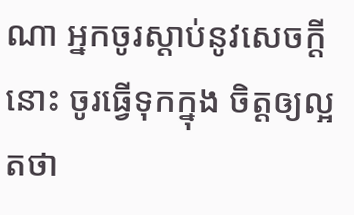ណា អ្នកចូរស្តាប់នូវសេចក្តីនោះ ចូរធ្វើទុកក្នុង ចិត្តឲ្យល្អ តថា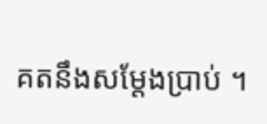គតនឹងសម្តែងប្រាប់ ។